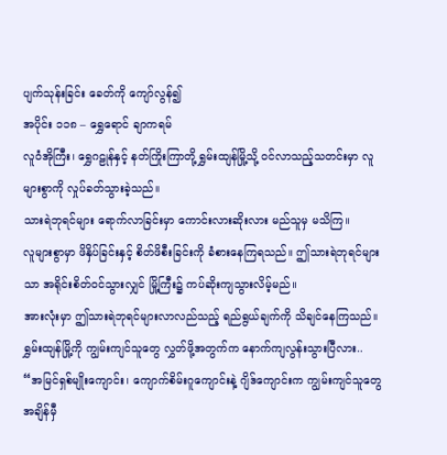ပျက်သုန်းခြင်း ခေတ်ကို ကျော်လွန်၍
အပိုင်း ၁၁၈ – ရွှေရောင် ချာကရမ်
လူဝံအိုကြီး၊ ရွှေဂဠုန်နှင့် နတ်ကြိုးကြာတို့ ရွှမ်းထျန်မြို့သို့ ဝင်လာသည့်သတင်းမှာ လူများစွာကို လှုပ်ခတ်သွားခဲ့သည်။
သားရဲဘုရင်များ ရောက်လာခြင်းမှာ ကောင်းလားဆိုးလား မည်သူမှ မသိကြ။
လူများစွာမှာ ဖိနှိပ်ခြင်းနှင့် စိတ်ဖိစီးခြင်းကို ခံစားနေကြရသည်။ ဤသားရဲဘုရင်များသာ အရိုင်းစိတ်ဝင်သွားလျှင် မြို့ကြီး၌ ကပ်ဆိုးကျသွားလိမ့်မည်။
အားလုံးမှာ ဤသားရဲဘုရင်များလာလည်သည့် ရည်ရွယ်ချက်ကို သိချင်နေကြသည်။
ရွှမ်းထျန်မြို့ကို ကျွမ်းကျင်သူတွေ လွှတ်ဖို့အတွက်က နောက်ကျလွန်းသွားပြီလား..
“အမြင်ရှစ်မျိုးကျောင်း၊ ကျောက်စိမ်းဂူကျောင်းနဲ့ ဂျိဒ်ကျောင်းက ကျွမ်းကျင်သူတွေ အချိန်မှီ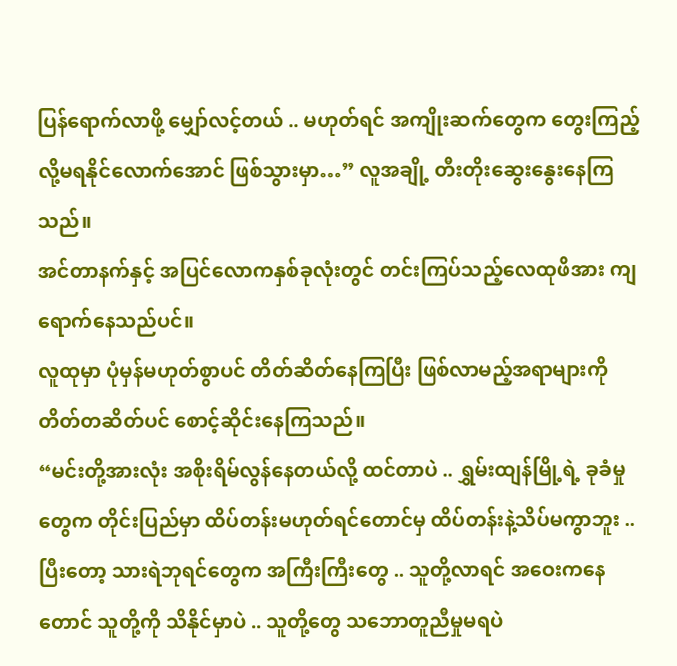ပြန်ရောက်လာဖို့ မျှော်လင့်တယ် .. မဟုတ်ရင် အကျိုးဆက်တွေက တွေးကြည့်လို့မရနိုင်လောက်အောင် ဖြစ်သွားမှာ…” လူအချို့ တီးတိုးဆွေးနွေးနေကြသည်။
အင်တာနက်နှင့် အပြင်လောကနှစ်ခုလုံးတွင် တင်းကြပ်သည့်လေထုဖိအား ကျရောက်နေသည်ပင်။
လူထုမှာ ပုံမှန်မဟုတ်စွာပင် တိတ်ဆိတ်နေကြပြီး ဖြစ်လာမည့်အရာများကို တိတ်တဆိတ်ပင် စောင့်ဆိုင်းနေကြသည်။
“မင်းတို့အားလုံး အစိုးရိမ်လွန်နေတယ်လို့ ထင်တာပဲ .. ရွှမ်းထျန်မြို့ရဲ့ ခုခံမှုတွေက တိုင်းပြည်မှာ ထိပ်တန်းမဟုတ်ရင်တောင်မှ ထိပ်တန်းနဲ့သိပ်မကွာဘူး .. ပြီးတော့ သားရဲဘုရင်တွေက အကြီးကြီးတွေ .. သူတို့လာရင် အဝေးကနေတောင် သူတို့ကို သိနိုင်မှာပဲ .. သူတို့တွေ သဘောတူညီမှုမရပဲ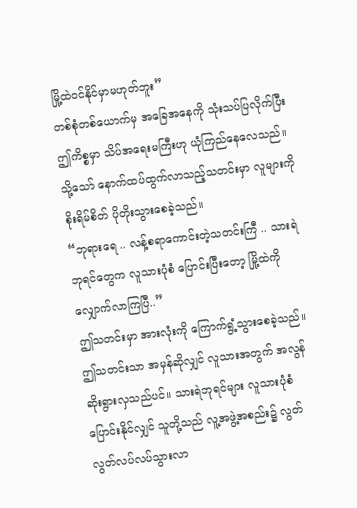မြို့ထဲဝင်နိုင်မှာမဟုတ်ဘူး”
တစ်စုံတစ်ယောက်မှ အခြေအနေကို သုံးသပ်ပြလိုက်ပြီး ဤကိစ္စမှာ သိပ်အရေးမကြီးဟု ယုံကြည်နေလေသည်။
သို့သော် နောက်ထပ်ထွက်လာသည့်သတင်းမှာ လူများကို စိုးရိမ်စိတ် ပိုတိုးသွားစေခဲ့သည်။
“ဘုရားရေ .. လန့်စရာကောင်းတဲ့သတင်းကြီ .. သားရဲဘုရင်တွေက လူသားပုံစံ ပြောင်းပြီးတော့ မြို့ထဲကို လျှောက်လာကြပြီ..”
ဤသတင်းမှာ အားလုံးကို ကြောက်ရွံ့သွားစေခဲ့သည်။
ဤသတင်းသာ အမှန်ဆိုလျှင် လူသားအတွက် အလွန်ဆိုးရွားလှသည်ပင်။ သားရဲဘုရင်များ လူသားပုံစံ ပြောင်းနိုင်လျှင် သူတို့သည် လူ့အဖွဲ့အစည်း၌ လွတ်လွတ်လပ်လပ်သွားလာ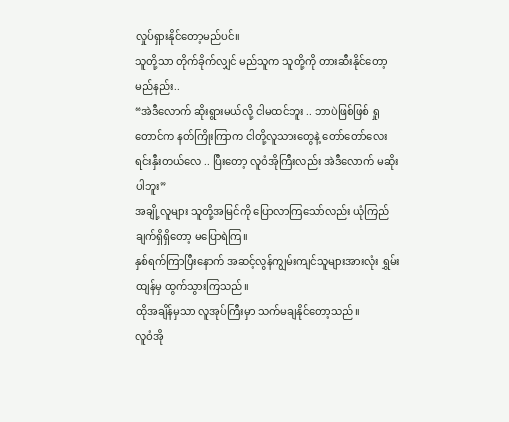လှုပ်ရှားနိုင်တော့မည်ပင်။
သူတို့သာ တိုက်ခိုက်လျှင် မည်သူက သူတို့ကို တားဆီးနိုင်တော့မည်နည်း..
“အဲဒီလောက် ဆိုးရွားမယ်လို့ ငါမထင်ဘူး .. ဘာပဲဖြစ်ဖြစ် ရှုတောင်က နတ်ကြိုးကြာက ငါတို့လူသားတွေနဲ့ တော်တော်လေး ရင်းနှီးတယ်လေ .. ပြီးတော့ လူဝံအိုကြီးလည်း အဲဒီလောက် မဆိုးပါဘူး”
အချို့လူများ သူတို့အမြင်ကို ပြောလာကြသော်လည်း ယုံကြည်ချက်ရှိရှိတော့ မပြောရဲကြ။
နှစ်ရက်ကြာပြီးနောက် အဆင့်လွန်ကျွမ်းကျင်သူများအားလုံး ရွှမ်းထျန်မှ ထွက်သွားကြသည်။
ထိုအချိန်မှသာ လူအုပ်ကြီးမှာ သက်မချနိုင်တော့သည်။
လူဝံအို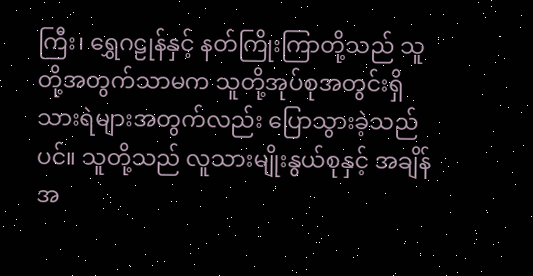ကြီး၊ ရွှေဂဠုန်နှင့် နတ်ကြိုးကြာတို့သည် သူတို့အတွက်သာမက သူတို့အုပ်စုအတွင်းရှိသားရဲများအတွက်လည်း ပြောသွားခဲ့သည်ပင်။ သူတို့သည် လူသားမျိုးနွယ်စုနှင့် အချိန်အ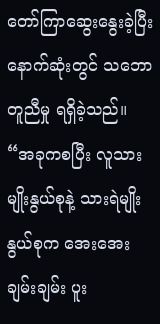တော်ကြာဆွေးနွေးခဲ့ပြီး နောက်ဆုံးတွင် သဘောတူညီမှု ရရှိခဲ့သည်။
“အခုကစပြီး လူသားမျိုးနွယ်စုနဲ့ သားရဲမျိုးနွယ်စုက အေးအေးချမ်းချမ်း ပူး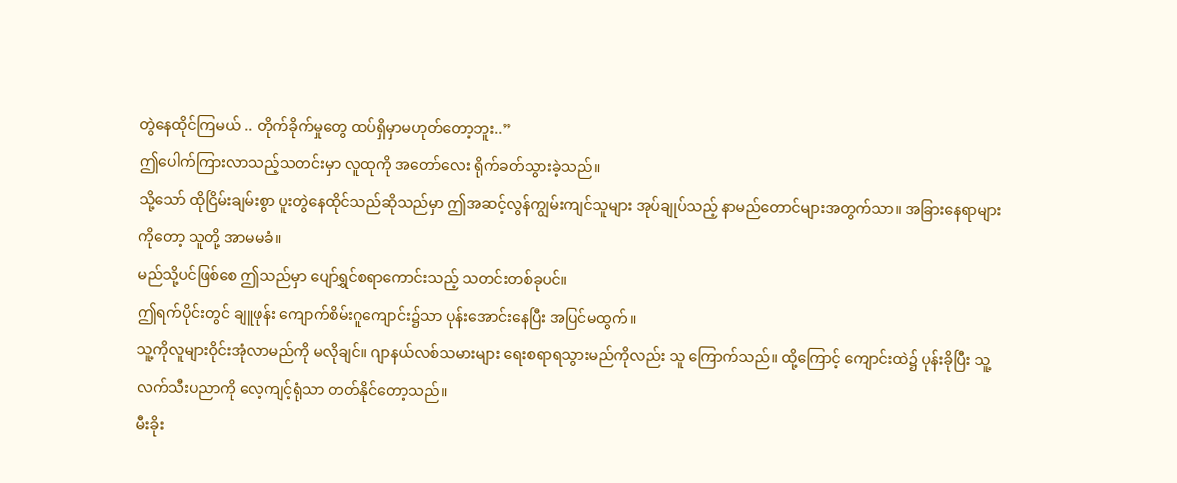တွဲနေထိုင်ကြမယ် .. တိုက်ခိုက်မှုတွေ ထပ်ရှိမှာမဟုတ်တော့ဘူး..”
ဤပေါက်ကြားလာသည့်သတင်းမှာ လူထုကို အတော်လေး ရိုက်ခတ်သွားခဲ့သည်။
သို့သော် ထိုငြိမ်းချမ်းစွာ ပူးတွဲနေထိုင်သည်ဆိုသည်မှာ ဤအဆင့်လွန်ကျွမ်းကျင်သူများ အုပ်ချုပ်သည့် နာမည်တောင်များအတွက်သာ။ အခြားနေရာများကိုတော့ သူတို့ အာမမခံ။
မည်သို့ပင်ဖြစ်စေ ဤသည်မှာ ပျော်ရွှင်စရာကောင်းသည့် သတင်းတစ်ခုပင်။
ဤရက်ပိုင်းတွင် ချူဖုန်း ကျောက်စိမ်းဂူကျောင်း၌သာ ပုန်းအောင်းနေပြီး အပြင်မထွက်။
သူ့ကိုလူများဝိုင်းအုံလာမည်ကို မလိုချင်။ ဂျာနယ်လစ်သမားများ ရေးစရာရသွားမည်ကိုလည်း သူ ကြောက်သည်။ ထို့ကြောင့် ကျောင်းထဲ၌ ပုန်းခိုပြီး သူ့လက်သီးပညာကို လေ့ကျင့်ရုံသာ တတ်နိုင်တော့သည်။
မီးခိုး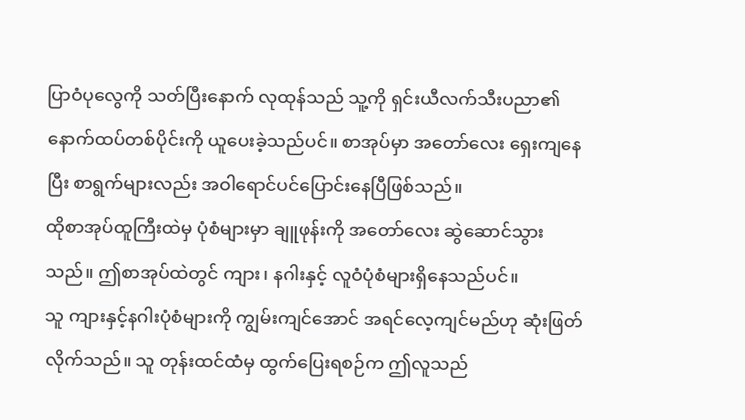ပြာဝံပုလွေကို သတ်ပြီးနောက် လုထုန်သည် သူ့ကို ရှင်းယီလက်သီးပညာ၏ နောက်ထပ်တစ်ပိုင်းကို ယူပေးခဲ့သည်ပင်။ စာအုပ်မှာ အတော်လေး ရှေးကျနေပြီး စာရွက်များလည်း အဝါရောင်ပင်ပြောင်းနေပြီဖြစ်သည်။
ထိုစာအုပ်ထူကြီးထဲမှ ပုံစံများမှာ ချူဖုန်းကို အတော်လေး ဆွဲဆောင်သွားသည်။ ဤစာအုပ်ထဲတွင် ကျား၊ နဂါးနှင့် လူဝံပုံစံများရှိနေသည်ပင်။
သူ ကျားနှင့်နဂါးပုံစံများကို ကျွမ်းကျင်အောင် အရင်လေ့ကျင်မည်ဟု ဆုံးဖြတ်လိုက်သည်။ သူ တုန်းထင်ထံမှ ထွက်ပြေးရစဉ်က ဤလူသည်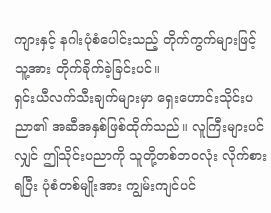ကျားနှင့် နဂါးပုံစံပေါင်းသည့် တိုက်ကွက်များဖြင့် သူ့အား တိုက်ခိုက်ခဲ့ခြင်းပင်။
ရှင်းယီလက်သီးချက်များမှာ ရှေးဟောင်းသိုင်းပညာ၏ အဆီအနှစ်ဖြစ်ထိုက်သည်။ လူကြီးများပင်လျှင် ဤသိုင်းပညာကို သူတို့တစ်ဘဝလုံး လိုက်စားရပြီး ပုံစံတစ်မျိုးအား ကျွမ်းကျင်ပင်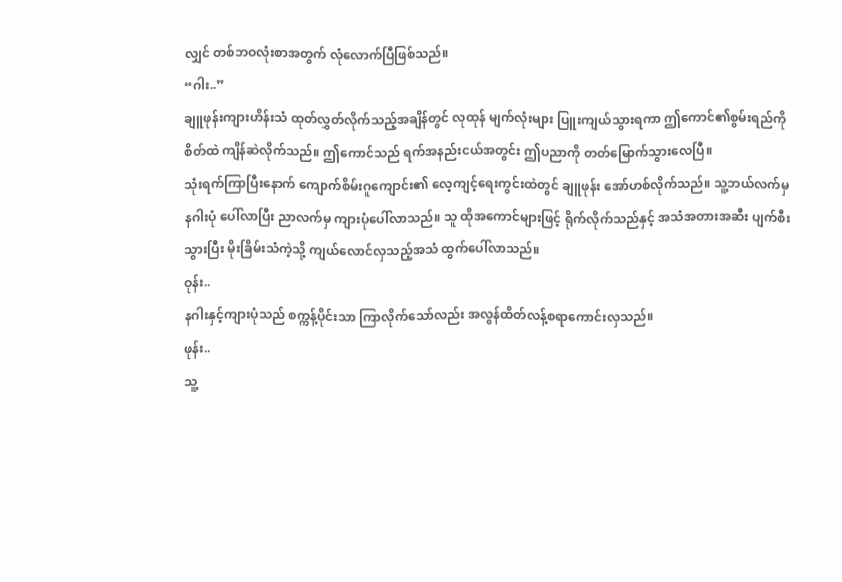လျှင် တစ်ဘဝလုံးစာအတွက် လုံလောက်ပြီဖြစ်သည်။
“ဂါး..”
ချူဖုန်းကျားဟိန်းသံ ထုတ်လွှတ်လိုက်သည့်အချိန်တွင် လုထုန် မျက်လုံးများ ပြူးကျယ်သွားရကာ ဤကောင်၏စွမ်းရည်ကို စိတ်ထဲ ကျိန်ဆဲလိုက်သည်။ ဤကောင်သည် ရက်အနည်းငယ်အတွင်း ဤပညာကို တတ်မြောက်သွားလေပြီ။
သုံးရက်ကြာပြီးနောက် ကျောက်စိမ်းဂူကျောင်း၏ လေ့ကျင့်ရေးကွင်းထဲတွင် ချူဖုန်း အော်ဟစ်လိုက်သည်။ သူ့ဘယ်လက်မှ နဂါးပုံ ပေါ်လာပြီး ညာလက်မှ ကျားပုံပေါ်လာသည်။ သူ ထိုအကောင်များဖြင့် ရိုက်လိုက်သည်နှင့် အသံအတားအဆီး ပျက်စီးသွားပြီး မိုးခြိမ်းသံကဲ့သို့ ကျယ်လောင်လှသည့်အသံ ထွက်ပေါ်လာသည်။
ဝုန်း..
နဂါးနှင့်ကျားပုံသည် စက္ကန့်ပိုင်းသာ ကြာလိုက်သော်လည်း အလွန်ထိတ်လန့်စရာကောင်းလှသည်။
ဖုန်း..
သူ့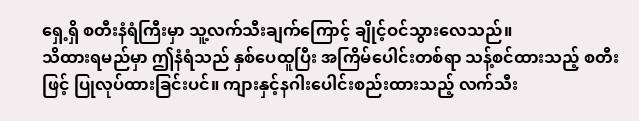ရှေ့ရှိ စတီးနံရံကြီးမှာ သူ့လက်သီးချက်ကြောင့် ချိုင့်ဝင်သွားလေသည်။
သိထားရမည်မှာ ဤနံရံသည် နှစ်ပေထူပြီး အကြိမ်ပေါင်းတစ်ရာ သန့်စင်ထားသည့် စတီးဖြင့် ပြုလုပ်ထားခြင်းပင်။ ကျားနှင့်နဂါးပေါင်းစည်းထားသည့် လက်သီး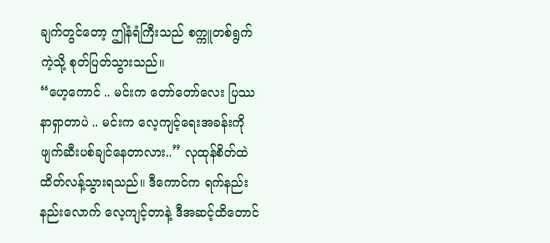ချက်တွင်တော့ ဤနံရံကြီးသည် စက္ကူတစ်ရွက်ကဲ့သို့ စုတ်ပြတ်သွားသည်။
“ဟေ့ကောင် .. မင်းက တော်တော်လေး ပြဿနာရှာတာပဲ .. မင်းက လေ့ကျင့်ရေးအခန်းကို ဖျက်ဆီးပစ်ချင်နေတာလား..” လုထုန်စိတ်ထဲ ထိတ်လန့်သွားရသည်။ ဒီကောင်က ရက်နည်းနည်းလောက် လေ့ကျင့်တာနဲ့ ဒီအဆင့်ထိတောင်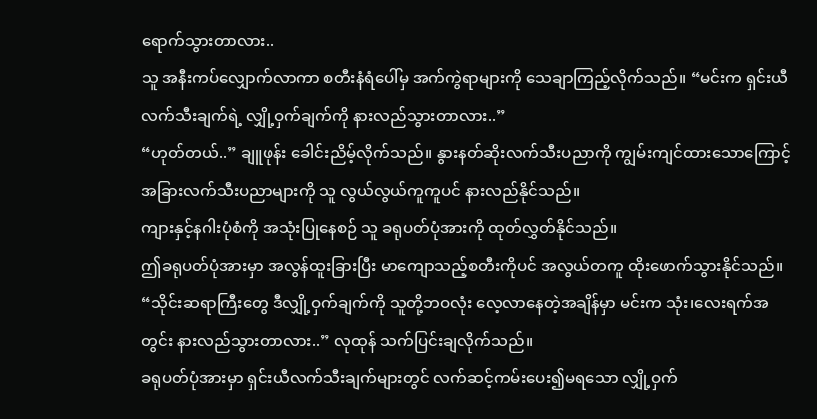ရောက်သွားတာလား..
သူ အနီးကပ်လျှောက်လာကာ စတီးနံရံပေါ်မှ အက်ကွဲရာများကို သေချာကြည့်လိုက်သည်။ “မင်းက ရှင်းယီလက်သီးချက်ရဲ့ လျှို့ဝှက်ချက်ကို နားလည်သွားတာလား..”
“ဟုတ်တယ်..” ချူဖုန်း ခေါင်းညိမ့်လိုက်သည်။ နွားနတ်ဆိုးလက်သီးပညာကို ကျွမ်းကျင်ထားသောကြောင့် အခြားလက်သီးပညာများကို သူ လွယ်လွယ်ကူကူပင် နားလည်နိုင်သည်။
ကျားနှင့်နဂါးပုံစံကို အသုံးပြုနေစဉ် သူ ခရုပတ်ပုံအားကို ထုတ်လွှတ်နိုင်သည်။
ဤခရုပတ်ပုံအားမှာ အလွန်ထူးခြားပြီး မာကျောသည့်စတီးကိုပင် အလွယ်တကူ ထိုးဖောက်သွားနိုင်သည်။
“သိုင်းဆရာကြီးတွေ ဒီလျှို့ဝှက်ချက်ကို သူတို့ဘဝလုံး လေ့လာနေတဲ့အချိန်မှာ မင်းက သုံး၊လေးရက်အတွင်း နားလည်သွားတာလား..” လုထုန် သက်ပြင်းချလိုက်သည်။
ခရုပတ်ပုံအားမှာ ရှင်းယီလက်သီးချက်များတွင် လက်ဆင့်ကမ်းပေး၍မရသော လျှို့ဝှက်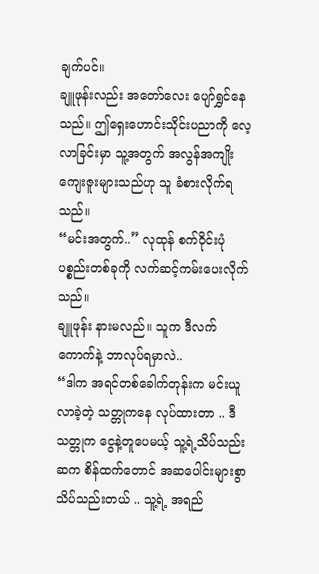ချက်ပင်။
ချူဖုန်းလည်း အတော်လေး ပျော်ရွှင်နေသည်။ ဤရှေးဟောင်းသိုင်းပညာကို လေ့လာခြင်းမှာ သူ့အတွက် အလွန်အကျိုးကျေးဇူးများသည်ဟု သူ ခံစားလိုက်ရသည်။
“မင်းအတွက်..” လုထုန် စက်ဝိုင်းပုံပစ္စည်းတစ်ခုကို လက်ဆင့်ကမ်းပေးလိုက်သည်။
ချူဖုန်း နားမလည်။ သူက ဒီလက်ကောက်နဲ့ ဘာလုပ်ရမှာလဲ..
“ဒါက အရင်တစ်ခေါက်တုန်းက မင်းယူလာခဲ့တဲ့ သတ္တုကနေ လုပ်ထားတာ .. ဒီသတ္တုက ငွေနဲ့တူပေမယ့် သူ့ရဲ့သိပ်သည်းဆက စိန်ထက်တောင် အဆပေါင်းများစွာ သိပ်သည်းတယ် .. သူ့ရဲ့ အရည်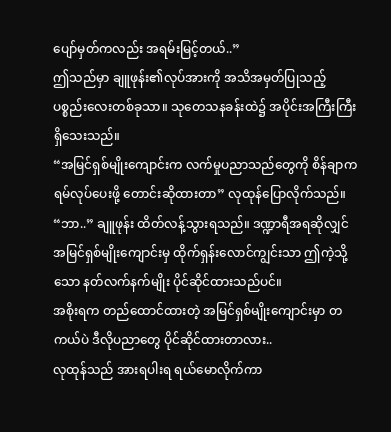ပျော်မှတ်ကလည်း အရမ်းမြင့်တယ်..”
ဤသည်မှာ ချူဖုန်း၏လုပ်အားကို အသိအမှတ်ပြုသည့် ပစ္စည်းလေးတစ်ခုသာ။ သုတေသနခန်းထဲ၌ အပိုင်းအကြီးကြီး ရှိသေးသည်။
“အမြင်ရှစ်မျိုးကျောင်းက လက်မှုပညာသည်တွေကို စိန်ချာကရမ်လုပ်ပေးဖို့ တောင်းဆိုထားတာ” လုထုန်ပြောလိုက်သည်။
“ဘာ..” ချူဖုန်း ထိတ်လန့်သွားရသည်။ ဒဏ္ဍာရီအရဆိုလျှင် အမြင်ရှစ်မျိုးကျောင်းမှ ထိုက်ရှန်းလောင်ကျွင်းသာ ဤကဲ့သို့သော နတ်လက်နက်မျိုး ပိုင်ဆိုင်ထားသည်ပင်။
အစိုးရက တည်ထောင်ထားတဲ့ အမြင်ရှစ်မျိုးကျောင်းမှာ တကယ်ပဲ ဒီလိုပညာတွေ ပိုင်ဆိုင်ထားတာလား..
လုထုန်သည် အားရပါးရ ရယ်မောလိုက်ကာ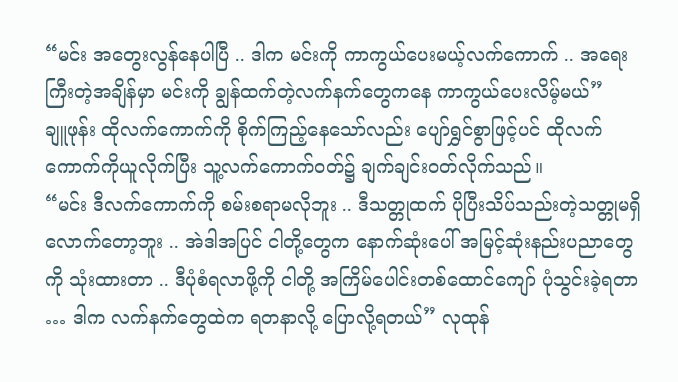“မင်း အတွေးလွန်နေပါပြီ .. ဒါက မင်းကို ကာကွယ်ပေးမယ့်လက်ကောက် .. အရေးကြီးတဲ့အချိန်မှာ မင်းကို ချွန်ထက်တဲ့လက်နက်တွေကနေ ကာကွယ်ပေးလိမ့်မယ်”
ချူဖုန်း ထိုလက်ကောက်ကို စိုက်ကြည့်နေသော်လည်း ပျော်ရွှင်စွာဖြင့်ပင် ထိုလက်ကောက်ကိုယူလိုက်ပြီး သူ့လက်ကောက်ဝတ်၌ ချက်ချင်းဝတ်လိုက်သည်။
“မင်း ဒီလက်ကောက်ကို စမ်းစရာမလိုဘူး .. ဒီသတ္တုထက် ပိုပြီးသိပ်သည်းတဲ့သတ္တုမရှိလောက်တော့ဘူး .. အဲဒါအပြင် ငါတို့တွေက နောက်ဆုံးပေါ် အမြင့်ဆုံးနည်းပညာတွေကို သုံးထားတာ .. ဒီပုံစံရလာဖို့ကို ငါတို့ အကြိမ်ပေါင်းတစ်ထောင်ကျော် ပုံသွင်းခဲ့ရတာ … ဒါက လက်နက်တွေထဲက ရတနာလို့ ပြောလို့ရတယ်” လုထုန်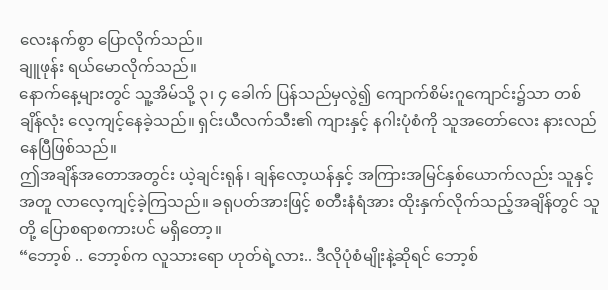လေးနက်စွာ ပြောလိုက်သည်။
ချူဖုန်း ရယ်မောလိုက်သည်။
နောက်နေ့များတွင် သူ့အိမ်သို့ ၃၊ ၄ ခေါက် ပြန်သည်မှလွဲ၍ ကျောက်စိမ်းဂူကျောင်း၌သာ တစ်ချိန်လုံး လေ့ကျင့်နေခဲ့သည်။ ရှင်းယီလက်သီး၏ ကျားနှင့် နဂါးပုံစံကို သူအတော်လေး နားလည်နေပြီဖြစ်သည်။
ဤအချိန်အတောအတွင်း ယဲ့ချင်းရုန်၊ ချန်လော့ယန်နှင့် အကြားအမြင်နှစ်ယောက်လည်း သူနှင့်အတူ လာလေ့ကျင့်ခဲ့ကြသည်။ ခရုပတ်အားဖြင့် စတီးနံရံအား ထိုးနှက်လိုက်သည့်အချိန်တွင် သူတို့ ပြောစရာစကားပင် မရှိတော့။
“ဘော့စ် .. ဘော့စ်က လူသားရော ဟုတ်ရဲ့လား.. ဒီလိုပုံစံမျိုးနဲ့ဆိုရင် ဘော့စ်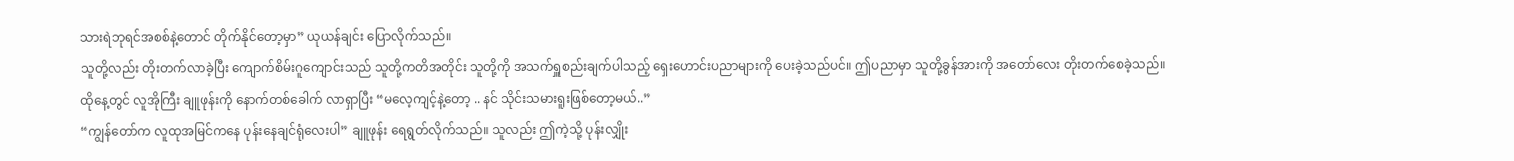သားရဲဘုရင်အစစ်နဲ့တောင် တိုက်နိုင်တော့မှာ” ယုယန်ချင်း ပြောလိုက်သည်။
သူတို့လည်း တိုးတက်လာခဲ့ပြီး ကျောက်စိမ်းဂူကျောင်းသည် သူတို့ကတိအတိုင်း သူတို့ကို အသက်ရှူစည်းချက်ပါသည့် ရှေးဟောင်းပညာများကို ပေးခဲ့သည်ပင်။ ဤပညာမှာ သူတို့ခွန်အားကို အတော်လေး တိုးတက်စေခဲ့သည်။
ထိုနေ့တွင် လူအိုကြီး ချူဖုန်းကို နောက်တစ်ခေါက် လာရှာပြီး “မလေ့ကျင့်နဲ့တော့ .. နင် သိုင်းသမားရူးဖြစ်တော့မယ်..”
“ကျွန်တော်က လူထုအမြင်ကနေ ပုန်းနေချင်ရုံလေးပါ” ချူဖုန်း ရေရွတ်လိုက်သည်။ သူလည်း ဤကဲ့သို့ ပုန်းလျှိုး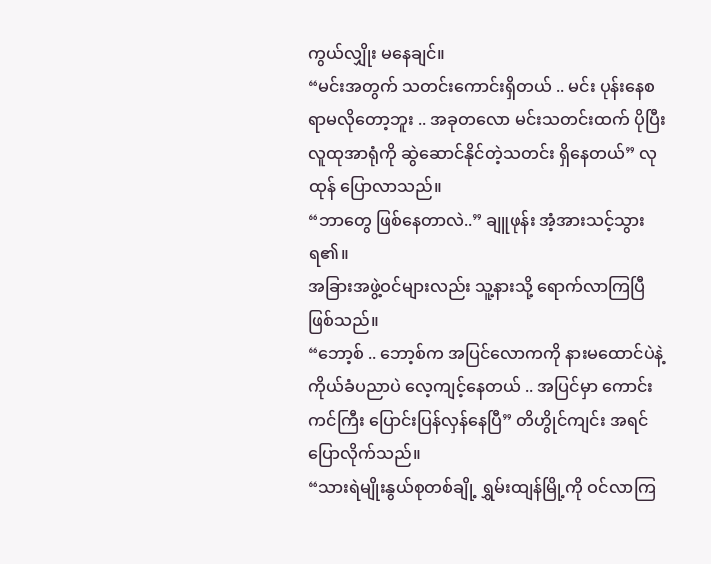ကွယ်လျှိုး မနေချင်။
“မင်းအတွက် သတင်းကောင်းရှိတယ် .. မင်း ပုန်းနေစရာမလိုတော့ဘူး .. အခုတလော မင်းသတင်းထက် ပိုပြီး လူထုအာရုံကို ဆွဲဆောင်နိုင်တဲ့သတင်း ရှိနေတယ်” လုထုန် ပြောလာသည်။
“ဘာတွေ ဖြစ်နေတာလဲ..” ချူဖုန်း အံ့အားသင့်သွားရ၏။
အခြားအဖွဲ့ဝင်များလည်း သူ့နားသို့ ရောက်လာကြပြီဖြစ်သည်။
“ဘော့စ် .. ဘော့စ်က အပြင်လောကကို နားမထောင်ပဲနဲ့ ကိုယ်ခံပညာပဲ လေ့ကျင့်နေတယ် .. အပြင်မှာ ကောင်းကင်ကြီး ပြောင်းပြန်လှန်နေပြီ” တိဟွိုင်ကျင်း အရင်ပြောလိုက်သည်။
“သားရဲမျိုးနွယ်စုတစ်ချို့ ရွှမ်းထျန်မြို့ကို ဝင်လာကြ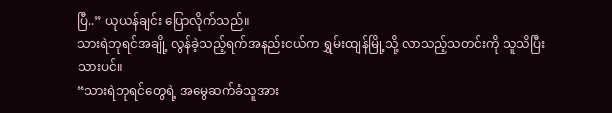ပြီ..” ယုယန်ချင်း ပြောလိုက်သည်။
သားရဲဘုရင်အချို့ လွန်ခဲ့သည့်ရက်အနည်းငယ်က ရွှမ်းထျန်မြို့သို့ လာသည့်သတင်းကို သူသိပြီးသားပင်။
“သားရဲဘုရင်တွေရဲ့ အမွေဆက်ခံသူအား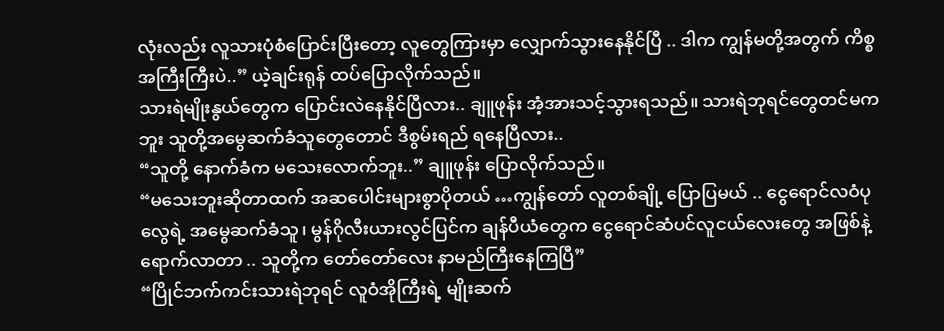လုံးလည်း လူသားပုံစံပြောင်းပြီးတော့ လူတွေကြားမှာ လျှောက်သွားနေနိုင်ပြီ .. ဒါက ကျွန်မတို့အတွက် ကိစ္စအကြီးကြီးပဲ..” ယဲ့ချင်းရုန် ထပ်ပြောလိုက်သည်။
သားရဲမျိုးနွယ်တွေက ပြောင်းလဲနေနိုင်ပြီလား.. ချူဖုန်း အံ့အားသင့်သွားရသည်။ သားရဲဘုရင်တွေတင်မကဘူး သူတို့အမွေဆက်ခံသူတွေတောင် ဒီစွမ်းရည် ရနေပြီလား..
“သူတို့ နောက်ခံက မသေးလောက်ဘူး..” ချူဖုန်း ပြောလိုက်သည်။
“မသေးဘူးဆိုတာထက် အဆပေါင်းများစွာပိုတယ် …ကျွန်တော် လူတစ်ချို့ ပြောပြမယ် .. ငွေရောင်လဝံပုလွေရဲ့ အမွေဆက်ခံသူ၊ မွန်ဂိုလီးယားလွင်ပြင်က ချန်ပီယံတွေက ငွေရောင်ဆံပင်လူငယ်လေးတွေ အဖြစ်နဲ့ ရောက်လာတာ .. သူတို့က တော်တော်လေး နာမည်ကြီးနေကြပြီ”
“ပြိုင်ဘက်ကင်းသားရဲဘုရင် လူဝံအိုကြီးရဲ့ မျိုးဆက်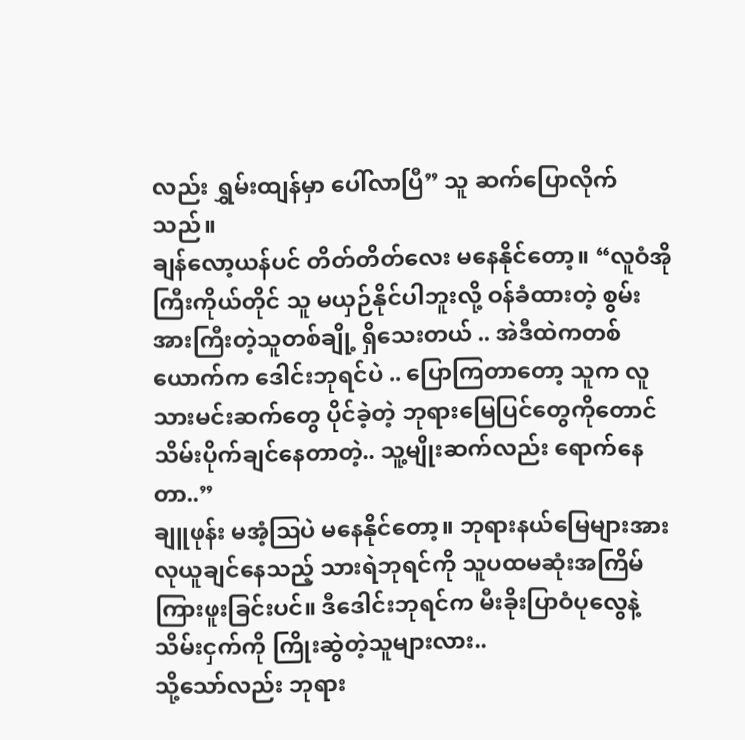လည်း ရွှမ်းထျန်မှာ ပေါ်လာပြီ” သူ ဆက်ပြောလိုက်သည်။
ချန်လော့ယန်ပင် တိတ်တိတ်လေး မနေနိုင်တော့။ “လူဝံအိုကြီးကိုယ်တိုင် သူ မယှဉ်နိုင်ပါဘူးလို့ ဝန်ခံထားတဲ့ စွမ်းအားကြီးတဲ့သူတစ်ချို့ ရှိသေးတယ် .. အဲဒီထဲကတစ်ယောက်က ဒေါင်းဘုရင်ပဲ .. ပြောကြတာတော့ သူက လူသားမင်းဆက်တွေ ပိုင်ခဲ့တဲ့ ဘုရားမြေပြင်တွေကိုတောင် သိမ်းပိုက်ချင်နေတာတဲ့.. သူ့မျိုးဆက်လည်း ရောက်နေတာ..”
ချူဖုန်း မအံ့ဩပဲ မနေနိုင်တော့။ ဘုရားနယ်မြေများအား လုယူချင်နေသည့် သားရဲဘုရင်ကို သူပထမဆုံးအကြိမ် ကြားဖူးခြင်းပင်။ ဒီဒေါင်းဘုရင်က မီးခိုးပြာဝံပုလွေနဲ့ သိမ်းငှက်ကို ကြိုးဆွဲတဲ့သူများလား..
သို့သော်လည်း ဘုရား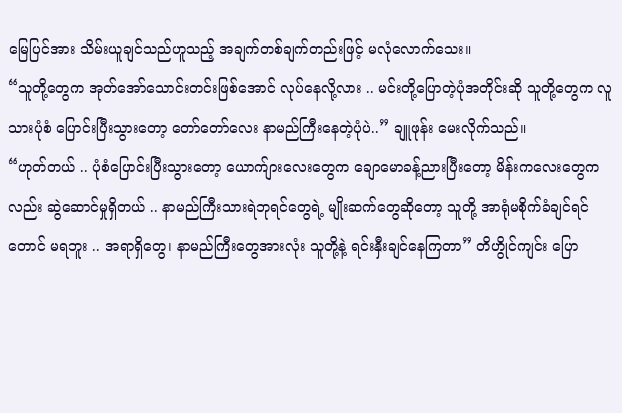မြေပြင်အား သိမ်းယူချင်သည်ဟူသည့် အချက်တစ်ချက်တည်းဖြင့် မလုံလောက်သေး။
“သူတို့တွေက အုတ်အော်သောင်းတင်းဖြစ်အောင် လုပ်နေလို့လား .. မင်းတို့ပြောတဲ့ပုံအတိုင်းဆို သူတို့တွေက လူသားပုံစံ ပြောင်းပြီးသွားတော့ တော်တော်လေး နာမည်ကြီးနေတဲ့ပုံပဲ..” ချူဖုန်း မေးလိုက်သည်။
“ဟုတ်တယ် .. ပုံစံပြောင်းပြီးသွားတော့ ယောက်ျားလေးတွေက ချောမောခန့်ညားပြီးတော့ မိန်းကလေးတွေကလည်း ဆွဲဆောင်မှုရှိတယ် .. နာမည်ကြီးသားရဲဘုရင်တွေရဲ့ မျိုးဆက်တွေဆိုတော့ သူတို့ အာရုံမစိုက်ခံချင်ရင်တောင် မရဘူး .. အရာရှိတွေ၊ နာမည်ကြီးတွေအားလုံး သူတို့နဲ့ ရင်းနှီးချင်နေကြတာ” တိဟွိုင်ကျင်း ပြော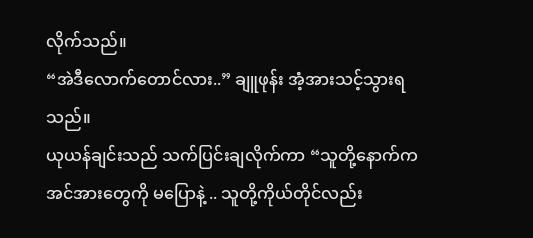လိုက်သည်။
“အဲဒီလောက်တောင်လား..” ချူဖုန်း အံ့အားသင့်သွားရသည်။
ယုယန်ချင်းသည် သက်ပြင်းချလိုက်ကာ “သူတို့နောက်က အင်အားတွေကို မပြောနဲ့ .. သူတို့ကိုယ်တိုင်လည်း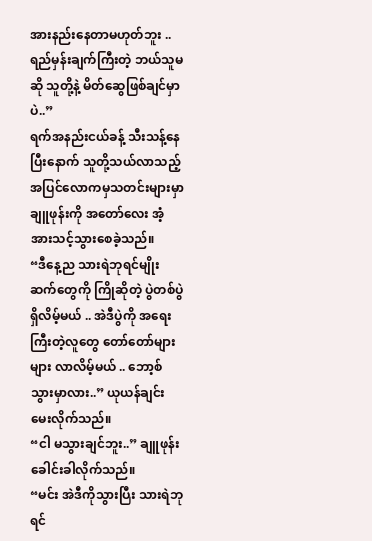အားနည်းနေတာမဟုတ်ဘူး .. ရည်မှန်းချက်ကြီးတဲ့ ဘယ်သူမဆို သူတို့နဲ့ မိတ်ဆွေဖြစ်ချင်မှာပဲ..”
ရက်အနည်းငယ်ခန့် သီးသန့်နေပြီးနောက် သူတို့သယ်လာသည့် အပြင်လောကမှသတင်းများမှာ ချူဖုန်းကို အတော်လေး အံ့အားသင့်သွားစေခဲ့သည်။
“ဒီနေ့ည သားရဲဘုရင်မျိုးဆက်တွေကို ကြိုဆိုတဲ့ ပွဲတစ်ပွဲ ရှိလိမ့်မယ် .. အဲဒီပွဲကို အရေးကြီးတဲ့လူတွေ တော်တော်များများ လာလိမ့်မယ် .. ဘော့စ်သွားမှာလား..” ယုယန်ချင်း မေးလိုက်သည်။
“ငါ မသွားချင်ဘူး..” ချူဖုန်း ခေါင်းခါလိုက်သည်။
“မင်း အဲဒီကိုသွားပြီး သားရဲဘုရင်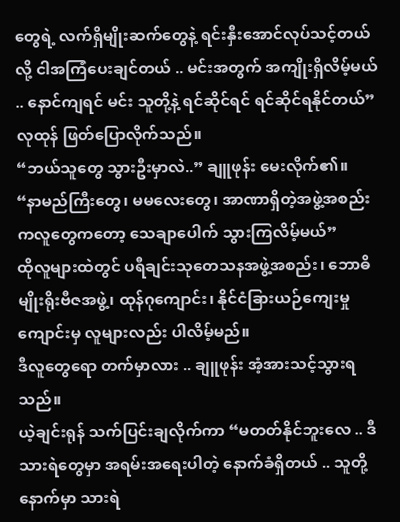တွေရဲ့ လက်ရှိမျိုးဆက်တွေနဲ့ ရင်းနှီးအောင်လုပ်သင့်တယ်လို့ ငါအကြံပေးချင်တယ် .. မင်းအတွက် အကျိုးရှိလိမ့်မယ် .. နောင်ကျရင် မင်း သူတို့နဲ့ ရင်ဆိုင်ရင် ရင်ဆိုင်ရနိုင်တယ်” လုထုန် ဖြတ်ပြောလိုက်သည်။
“ဘယ်သူတွေ သွားဦးမှာလဲ..” ချူဖုန်း မေးလိုက်၏။
“နာမည်ကြီးတွေ၊ မမလေးတွေ၊ အာဏာရှိတဲ့အဖွဲ့အစည်းကလူတွေကတော့ သေချာပေါက် သွားကြလိမ့်မယ်”
ထိုလူများထဲတွင် ပရီချင်းသုတေသနအဖွဲ့အစည်း၊ ဘောဓိမျိုးရိုးဗီဇအဖွဲ့၊ ထုန်ဂုကျောင်း၊ နိုင်ငံခြားယဉ်ကျေးမှုကျောင်းမှ လူများလည်း ပါလိမ့်မည်။
ဒီလူတွေရော တက်မှာလား .. ချူဖုန်း အံ့အားသင့်သွားရသည်။
ယဲ့ချင်းရုန် သက်ပြင်းချလိုက်ကာ “မတတ်နိုင်ဘူးလေ .. ဒီသားရဲတွေမှာ အရမ်းအရေးပါတဲ့ နောက်ခံရှိတယ် .. သူတို့နောက်မှာ သားရဲ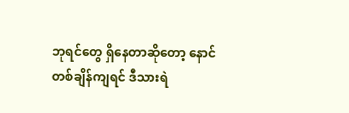ဘုရင်တွေ ရှိနေတာဆိုတော့ နောင်တစ်ချိန်ကျရင် ဒီသားရဲ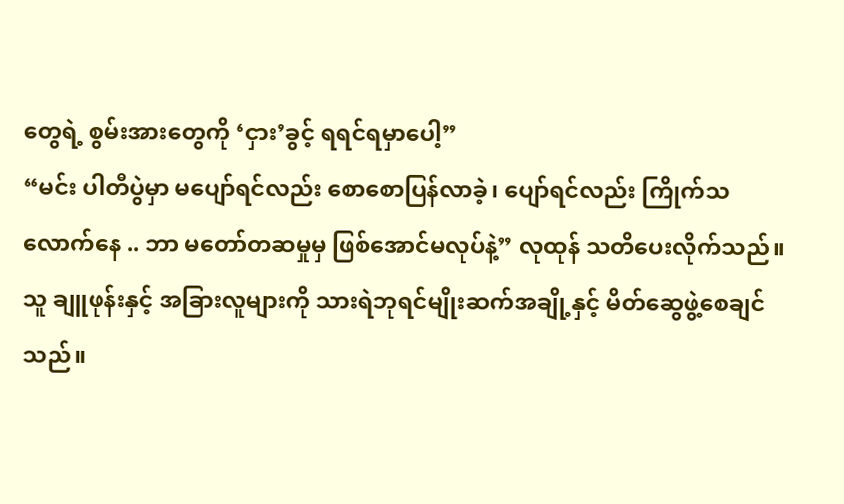တွေရဲ့ စွမ်းအားတွေကို ‘ငှား’ခွင့် ရရင်ရမှာပေါ့”
“မင်း ပါတီပွဲမှာ မပျော်ရင်လည်း စောစောပြန်လာခဲ့၊ ပျော်ရင်လည်း ကြိုက်သလောက်နေ .. ဘာ မတော်တဆမှုမှ ဖြစ်အောင်မလုပ်နဲ့” လုထုန် သတိပေးလိုက်သည်။
သူ ချူဖုန်းနှင့် အခြားလူများကို သားရဲဘုရင်မျိုးဆက်အချို့နှင့် မိတ်ဆွေဖွဲ့စေချင်သည်။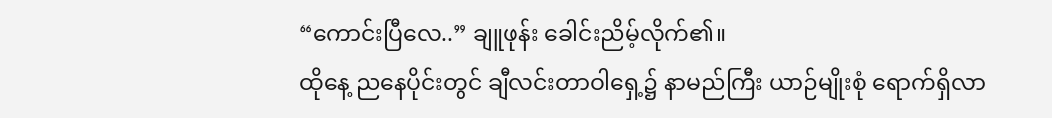“ကောင်းပြီလေ..” ချူဖုန်း ခေါင်းညိမ့်လိုက်၏။
ထိုနေ့ ညနေပိုင်းတွင် ချီလင်းတာဝါရှေ့၌ နာမည်ကြီး ယာဉ်မျိုးစုံ ရောက်ရှိလာ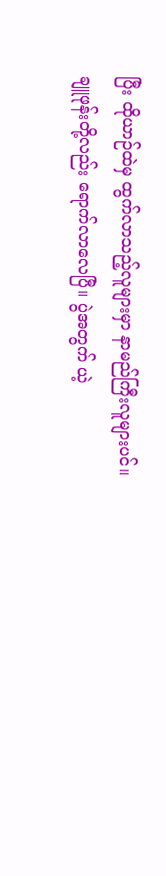ပြီး ထိုယာဉ်ထဲမှ ထွက်လာသည့်လူများမှာ နာမည်ကြီးလူများပင်။
ချူဖုန်းတို့လည်း ရောက်လာလေပြီ။ ပွဲအတွက် ယဲ့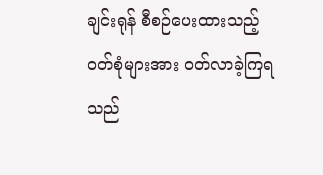ချင်းရုန် စီစဉ်ပေးထားသည့် ဝတ်စုံများအား ဝတ်လာခဲ့ကြရသည်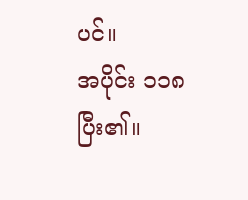ပင်။
အပိုင်း ၁၁၈ ပြီး၏။